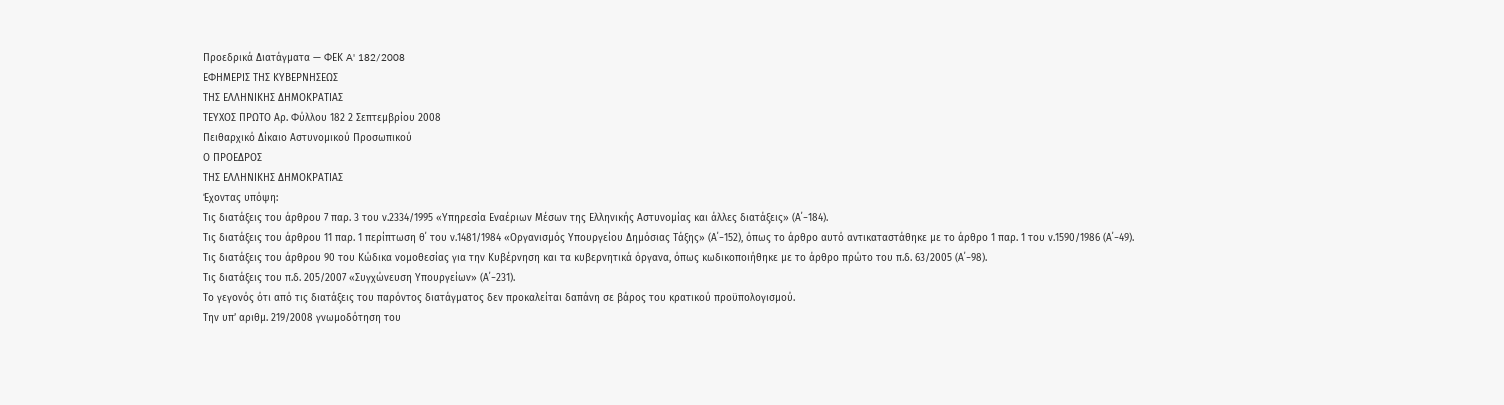Προεδρικά Διατάγματα — ΦΕΚ A' 182/2008
ΕΦΗΜΕΡΙΣ ΤΗΣ ΚΥΒΕΡΝΗΣΕΩΣ
ΤΗΣ ΕΛΛΗΝΙΚΗΣ ΔΗΜΟΚΡΑΤΙΑΣ
ΤΕΥΧΟΣ ΠΡΩΤΟ Αρ. Φύλλου 182 2 Σεπτεμβρίου 2008
Πειθαρχικό Δίκαιο Αστυνομικού Προσωπικού
Ο ΠΡΟΕΔΡΟΣ
ΤΗΣ ΕΛΛΗΝΙΚΗΣ ΔΗΜΟΚΡΑΤΙΑΣ
Έχοντας υπόψη:
Τις διατάξεις του άρθρου 7 παρ. 3 του ν.2334/1995 «Υπηρεσία Εναέριων Μέσων της Ελληνικής Αστυνομίας και άλλες διατάξεις» (Α΄−184).
Τις διατάξεις του άρθρου 11 παρ. 1 περίπτωση θ΄ του ν.1481/1984 «Οργανισμός Υπουργείου Δημόσιας Τάξης» (Α΄−152), όπως το άρθρο αυτό αντικαταστάθηκε με το άρθρο 1 παρ. 1 του ν.1590/1986 (Α΄−49).
Τις διατάξεις του άρθρου 90 του Κώδικα νομοθεσίας για την Κυβέρνηση και τα κυβερνητικά όργανα, όπως κωδικοποιήθηκε με το άρθρο πρώτο του π.δ. 63/2005 (Α΄−98).
Τις διατάξεις του π.δ. 205/2007 «Συγχώνευση Υπουργείων» (Α΄−231).
Το γεγονός ότι από τις διατάξεις του παρόντος διατάγματος δεν προκαλείται δαπάνη σε βάρος του κρατικού προϋπολογισμού.
Την υπ’ αριθμ. 219/2008 γνωμοδότηση του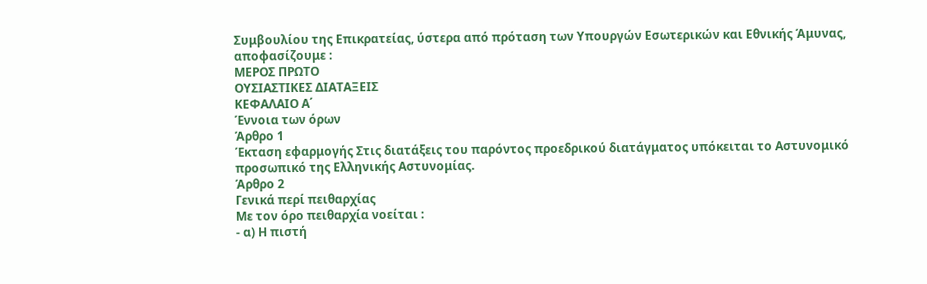Συμβουλίου της Επικρατείας, ύστερα από πρόταση των Υπουργών Εσωτερικών και Εθνικής Άμυνας, αποφασίζουμε :
ΜΕΡΟΣ ΠΡΩΤΟ
ΟΥΣΙΑΣΤΙΚΕΣ ΔΙΑΤΑΞΕΙΣ
ΚΕΦΑΛΑΙΟ Α΄
Έννοια των όρων
Άρθρο 1
Έκταση εφαρμογής Στις διατάξεις του παρόντος προεδρικού διατάγματος υπόκειται το Αστυνομικό προσωπικό της Ελληνικής Αστυνομίας.
Άρθρο 2
Γενικά περί πειθαρχίας
Με τον όρο πειθαρχία νοείται :
- α) Η πιστή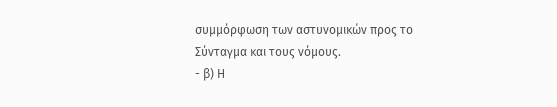συμμόρφωση των αστυνομικών προς το
Σύνταγμα και τους νόμους.
- β) Η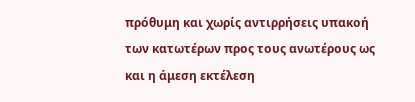πρόθυμη και χωρίς αντιρρήσεις υπακοή των κατωτέρων προς τους ανωτέρους ως και η άμεση εκτέλεση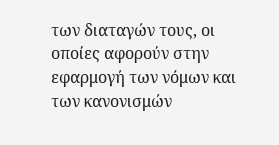των διαταγών τους, οι οποίες αφορούν στην εφαρμογή των νόμων και των κανονισμών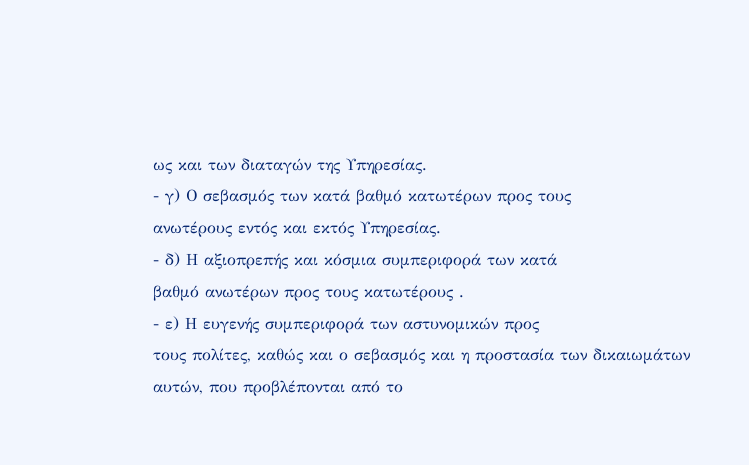ως και των διαταγών της Υπηρεσίας.
- γ) Ο σεβασμός των κατά βαθμό κατωτέρων προς τους
ανωτέρους εντός και εκτός Υπηρεσίας.
- δ) Η αξιοπρεπής και κόσμια συμπεριφορά των κατά
βαθμό ανωτέρων προς τους κατωτέρους .
- ε) Η ευγενής συμπεριφορά των αστυνομικών προς
τους πολίτες, καθώς και ο σεβασμός και η προστασία των δικαιωμάτων αυτών, που προβλέπονται από το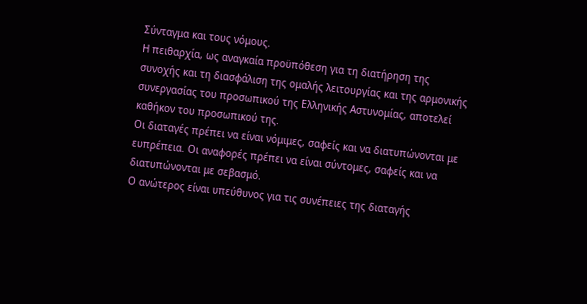Σύνταγμα και τους νόμους.
Η πειθαρχία, ως αναγκαία προϋπόθεση για τη διατήρηση της συνοχής και τη διασφάλιση της ομαλής λειτουργίας και της αρμονικής συνεργασίας του προσωπικού της Ελληνικής Αστυνομίας, αποτελεί καθήκον του προσωπικού της.
Οι διαταγές πρέπει να είναι νόμιμες, σαφείς και να διατυπώνονται με ευπρέπεια. Οι αναφορές πρέπει να είναι σύντομες, σαφείς και να διατυπώνονται με σεβασμό.
Ο ανώτερος είναι υπεύθυνος για τις συνέπειες της διαταγής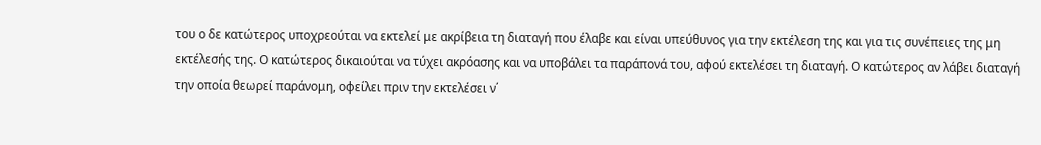του ο δε κατώτερος υποχρεούται να εκτελεί με ακρίβεια τη διαταγή που έλαβε και είναι υπεύθυνος για την εκτέλεση της και για τις συνέπειες της μη εκτέλεσής της. Ο κατώτερος δικαιούται να τύχει ακρόασης και να υποβάλει τα παράπονά του, αφού εκτελέσει τη διαταγή. Ο κατώτερος αν λάβει διαταγή την οποία θεωρεί παράνομη, οφείλει πριν την εκτελέσει ν΄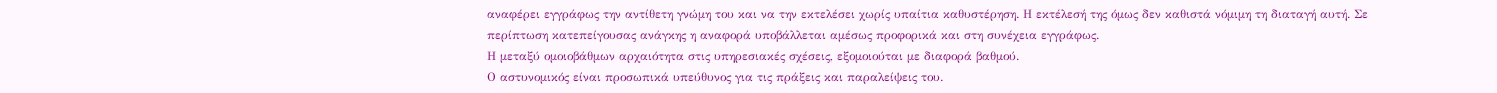αναφέρει εγγράφως την αντίθετη γνώμη του και να την εκτελέσει χωρίς υπαίτια καθυστέρηση. Η εκτέλεσή της όμως δεν καθιστά νόμιμη τη διαταγή αυτή. Σε περίπτωση κατεπείγουσας ανάγκης η αναφορά υποβάλλεται αμέσως προφορικά και στη συνέχεια εγγράφως.
Η μεταξύ ομοιοβάθμων αρχαιότητα στις υπηρεσιακές σχέσεις, εξομοιούται με διαφορά βαθμού.
Ο αστυνομικός είναι προσωπικά υπεύθυνος για τις πράξεις και παραλείψεις του.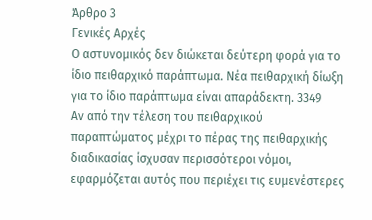Άρθρο 3
Γενικές Αρχές
Ο αστυνομικός δεν διώκεται δεύτερη φορά για το ίδιο πειθαρχικό παράπτωμα. Νέα πειθαρχική δίωξη για το ίδιο παράπτωμα είναι απαράδεκτη. 3349
Αν από την τέλεση του πειθαρχικού παραπτώματος μέχρι το πέρας της πειθαρχικής διαδικασίας ίσχυσαν περισσότεροι νόμοι, εφαρμόζεται αυτός που περιέχει τις ευμενέστερες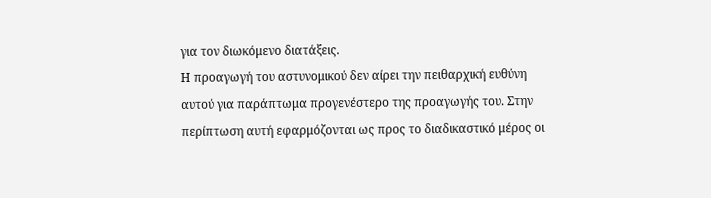για τον διωκόμενο διατάξεις.
Η προαγωγή του αστυνομικού δεν αίρει την πειθαρχική ευθύνη αυτού για παράπτωμα προγενέστερο της προαγωγής του. Στην περίπτωση αυτή εφαρμόζονται ως προς το διαδικαστικό μέρος οι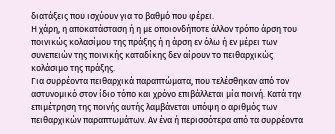διατάξεις που ισχύουν για το βαθμό που φέρει.
Η χάρη, η αποκατάσταση ή η με οποιονδήποτε άλλον τρόπο άρση του ποινικώς κολασίμου της πράξης ή η άρση εν όλω ή εν μέρει των συνεπειών της ποινικής καταδίκης δεν αίρουν το πειθαρχικώς κολάσιμο της πράξης.
Για συρρέοντα πειθαρχικά παραπτώματα, που τελέσθηκαν από τον αστυνομικό στον ίδιο τόπο και χρόνο επιβάλλεται μία ποινή. Κατά την επιμέτρηση της ποινής αυτής λαμβάνεται υπόψη ο αριθμός των πειθαρχικών παραπτωμάτων. Αν ένα ή περισσότερα από τα συρρέοντα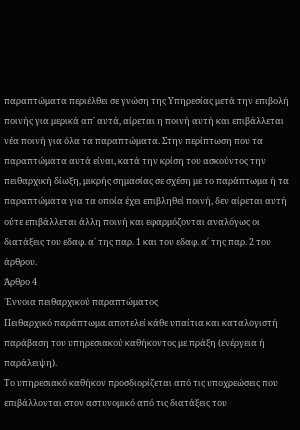παραπτώματα περιέλθει σε γνώση της Υπηρεσίας μετά την επιβολή ποινής για μερικά απ΄ αυτά, αίρεται η ποινή αυτή και επιβάλλεται νέα ποινή για όλα τα παραπτώματα. Στην περίπτωση που τα παραπτώματα αυτά είναι, κατά την κρίση του ασκούντος την πειθαρχική δίωξη, μικρής σημασίας σε σχέση με το παράπτωμα ή τα παραπτώματα για τα οποία έχει επιβληθεί ποινή, δεν αίρεται αυτή ούτε επιβάλλεται άλλη ποινή και εφαρμόζονται αναλόγως οι διατάξεις του εδαφ. α΄ της παρ. 1 και του εδαφ. α΄ της παρ. 2 του άρθρου.
Άρθρο 4
΄Εννοια πειθαρχικού παραπτώματος
Πειθαρχικό παράπτωμα αποτελεί κάθε υπαίτια και καταλογιστή παράβαση του υπηρεσιακού καθήκοντος με πράξη (ενέργεια ή παράλειψη).
Το υπηρεσιακό καθήκον προσδιορίζεται από τις υποχρεώσεις που επιβάλλονται στον αστυνομικό από τις διατάξεις του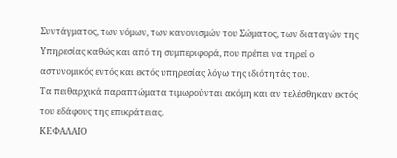Συντάγματος, των νόμων, των κανονισμών του Σώματος, των διαταγών της Υπηρεσίας καθώς και από τη συμπεριφορά, που πρέπει να τηρεί ο αστυνομικός εντός και εκτός υπηρεσίας λόγω της ιδιότητάς του.
Τα πειθαρχικά παραπτώματα τιμωρούνται ακόμη και αν τελέσθηκαν εκτός του εδάφους της επικράτειας.
ΚΕΦΑΛΑΙΟ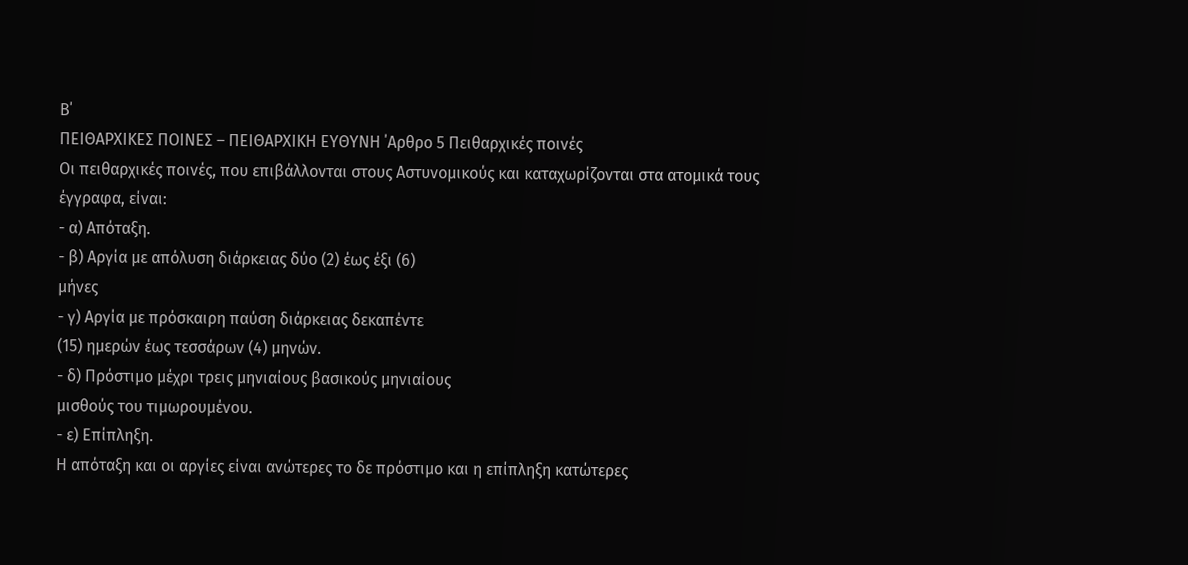Β΄
ΠΕΙΘΑΡΧΙΚΕΣ ΠΟΙΝΕΣ – ΠΕΙΘΑΡΧΙΚΗ ΕΥΘΥΝΗ ΄Αρθρο 5 Πειθαρχικές ποινές
Οι πειθαρχικές ποινές, που επιβάλλονται στους Αστυνομικούς και καταχωρίζονται στα ατομικά τους έγγραφα, είναι:
- α) Απόταξη.
- β) Αργία με απόλυση διάρκειας δύο (2) έως έξι (6)
μήνες
- γ) Αργία με πρόσκαιρη παύση διάρκειας δεκαπέντε
(15) ημερών έως τεσσάρων (4) μηνών.
- δ) Πρόστιμο μέχρι τρεις μηνιαίους βασικούς μηνιαίους
μισθούς του τιμωρουμένου.
- ε) Επίπληξη.
Η απόταξη και οι αργίες είναι ανώτερες το δε πρόστιμο και η επίπληξη κατώτερες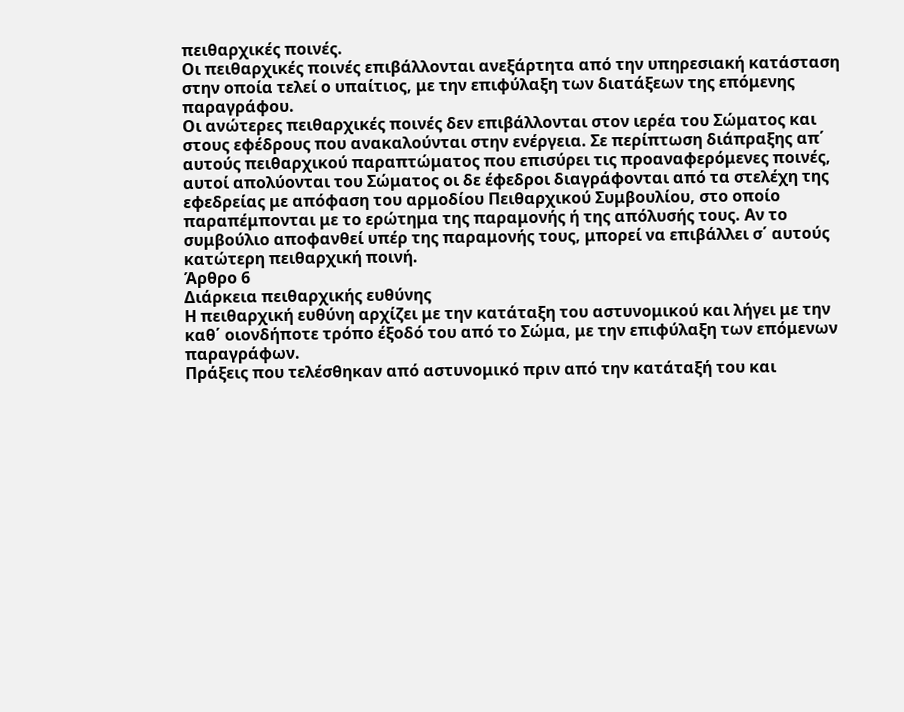πειθαρχικές ποινές.
Οι πειθαρχικές ποινές επιβάλλονται ανεξάρτητα από την υπηρεσιακή κατάσταση στην οποία τελεί ο υπαίτιος, με την επιφύλαξη των διατάξεων της επόμενης παραγράφου.
Οι ανώτερες πειθαρχικές ποινές δεν επιβάλλονται στον ιερέα του Σώματος και στους εφέδρους που ανακαλούνται στην ενέργεια. Σε περίπτωση διάπραξης απ΄ αυτούς πειθαρχικού παραπτώματος που επισύρει τις προαναφερόμενες ποινές, αυτοί απολύονται του Σώματος οι δε έφεδροι διαγράφονται από τα στελέχη της εφεδρείας με απόφαση του αρμοδίου Πειθαρχικού Συμβουλίου, στο οποίο παραπέμπονται με το ερώτημα της παραμονής ή της απόλυσής τους. Αν το συμβούλιο αποφανθεί υπέρ της παραμονής τους, μπορεί να επιβάλλει σ΄ αυτούς κατώτερη πειθαρχική ποινή.
Άρθρο 6
Διάρκεια πειθαρχικής ευθύνης
Η πειθαρχική ευθύνη αρχίζει με την κατάταξη του αστυνομικού και λήγει με την καθ΄ οιονδήποτε τρόπο έξοδό του από το Σώμα, με την επιφύλαξη των επόμενων παραγράφων.
Πράξεις που τελέσθηκαν από αστυνομικό πριν από την κατάταξή του και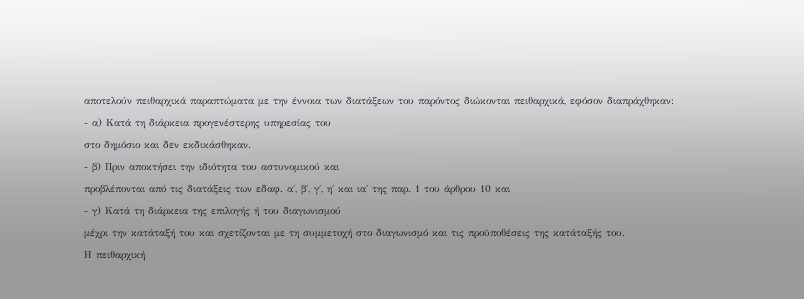αποτελούν πειθαρχικά παραπτώματα με την έννοια των διατάξεων του παρόντος διώκονται πειθαρχικά, εφόσον διαπράχθηκαν:
- α) Κατά τη διάρκεια προγενέστερης υπηρεσίας του
στο δημόσιο και δεν εκδικάσθηκαν.
- β) Πριν αποκτήσει την ιδιότητα του αστυνομικού και
προβλέπονται από τις διατάξεις των εδαφ. α΄, β΄, γ΄, η΄ και ια΄ της παρ. 1 του άρθρου 10 και
- γ) Κατά τη διάρκεια της επιλογής ή του διαγωνισμού
μέχρι την κατάταξή του και σχετίζονται με τη συμμετοχή στο διαγωνισμό και τις προϋποθέσεις της κατάταξής του.
Η πειθαρχική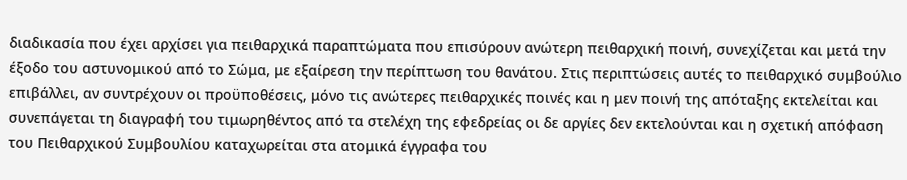διαδικασία που έχει αρχίσει για πειθαρχικά παραπτώματα που επισύρουν ανώτερη πειθαρχική ποινή, συνεχίζεται και μετά την έξοδο του αστυνομικού από το Σώμα, με εξαίρεση την περίπτωση του θανάτου. Στις περιπτώσεις αυτές το πειθαρχικό συμβούλιο επιβάλλει, αν συντρέχουν οι προϋποθέσεις, μόνο τις ανώτερες πειθαρχικές ποινές και η μεν ποινή της απόταξης εκτελείται και συνεπάγεται τη διαγραφή του τιμωρηθέντος από τα στελέχη της εφεδρείας οι δε αργίες δεν εκτελούνται και η σχετική απόφαση του Πειθαρχικού Συμβουλίου καταχωρείται στα ατομικά έγγραφα του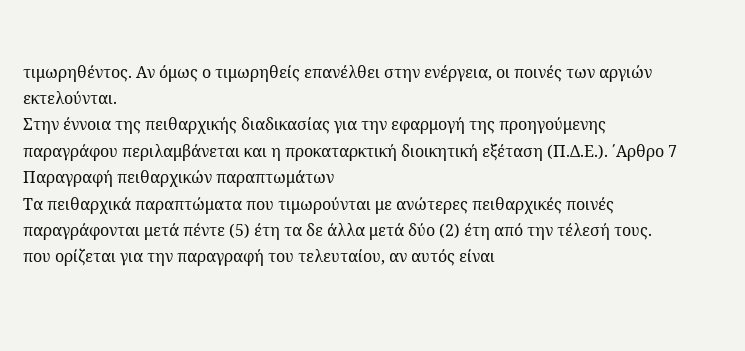τιμωρηθέντος. Αν όμως ο τιμωρηθείς επανέλθει στην ενέργεια, οι ποινές των αργιών εκτελούνται.
Στην έννοια της πειθαρχικής διαδικασίας για την εφαρμογή της προηγούμενης παραγράφου περιλαμβάνεται και η προκαταρκτική διοικητική εξέταση (Π.Δ.Ε.). ΄Αρθρο 7 Παραγραφή πειθαρχικών παραπτωμάτων
Τα πειθαρχικά παραπτώματα που τιμωρούνται με ανώτερες πειθαρχικές ποινές παραγράφονται μετά πέντε (5) έτη τα δε άλλα μετά δύο (2) έτη από την τέλεσή τους. που ορίζεται για την παραγραφή του τελευταίου, αν αυτός είναι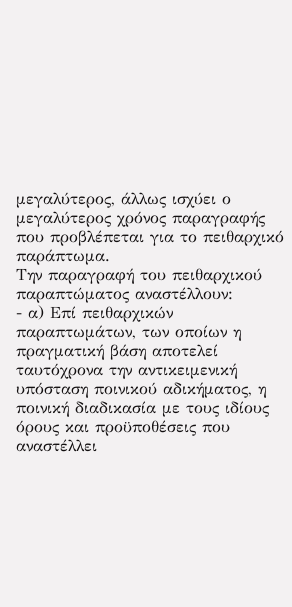μεγαλύτερος, άλλως ισχύει ο μεγαλύτερος χρόνος παραγραφής που προβλέπεται για το πειθαρχικό παράπτωμα.
Την παραγραφή του πειθαρχικού παραπτώματος αναστέλλουν:
- α) Επί πειθαρχικών παραπτωμάτων, των οποίων η
πραγματική βάση αποτελεί ταυτόχρονα την αντικειμενική υπόσταση ποινικού αδικήματος, η ποινική διαδικασία με τους ιδίους όρους και προϋποθέσεις που αναστέλλει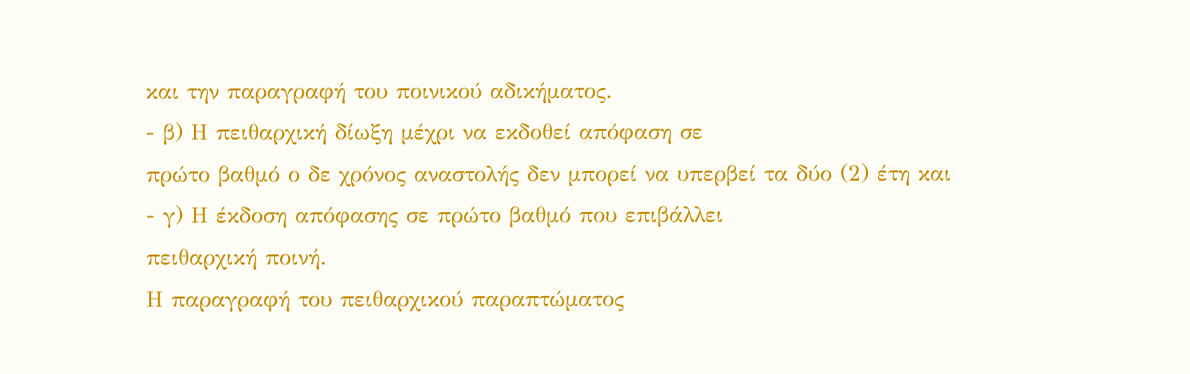και την παραγραφή του ποινικού αδικήματος.
- β) Η πειθαρχική δίωξη μέχρι να εκδοθεί απόφαση σε
πρώτο βαθμό ο δε χρόνος αναστολής δεν μπορεί να υπερβεί τα δύο (2) έτη και
- γ) Η έκδοση απόφασης σε πρώτο βαθμό που επιβάλλει
πειθαρχική ποινή.
Η παραγραφή του πειθαρχικού παραπτώματος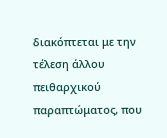διακόπτεται με την τέλεση άλλου πειθαρχικού παραπτώματος, που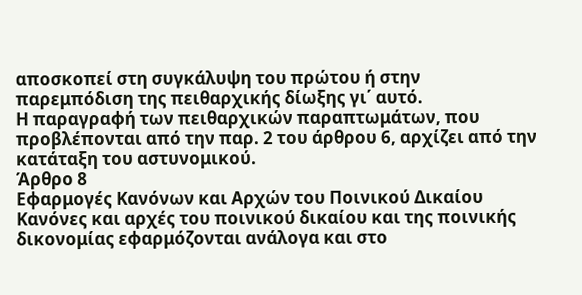αποσκοπεί στη συγκάλυψη του πρώτου ή στην παρεμπόδιση της πειθαρχικής δίωξης γι΄ αυτό.
Η παραγραφή των πειθαρχικών παραπτωμάτων, που προβλέπονται από την παρ. 2 του άρθρου 6, αρχίζει από την κατάταξη του αστυνομικού.
Άρθρο 8
Εφαρμογές Κανόνων και Αρχών του Ποινικού Δικαίου
Κανόνες και αρχές του ποινικού δικαίου και της ποινικής δικονομίας εφαρμόζονται ανάλογα και στο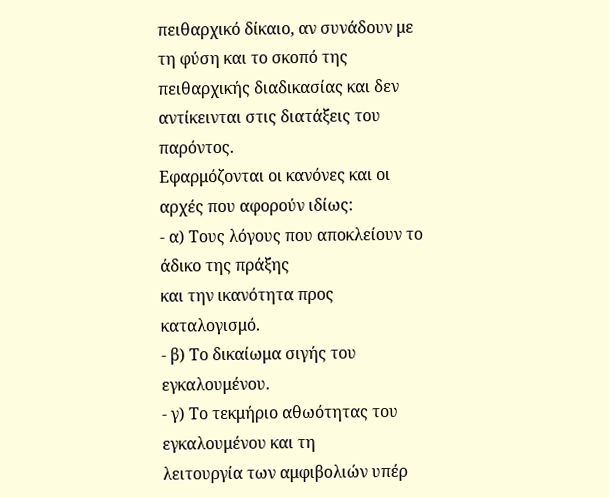πειθαρχικό δίκαιο, αν συνάδουν με τη φύση και το σκοπό της πειθαρχικής διαδικασίας και δεν αντίκεινται στις διατάξεις του παρόντος.
Εφαρμόζονται οι κανόνες και οι αρχές που αφορούν ιδίως:
- α) Τους λόγους που αποκλείουν το άδικο της πράξης
και την ικανότητα προς καταλογισμό.
- β) Το δικαίωμα σιγής του εγκαλουμένου.
- γ) Το τεκμήριο αθωότητας του εγκαλουμένου και τη
λειτουργία των αμφιβολιών υπέρ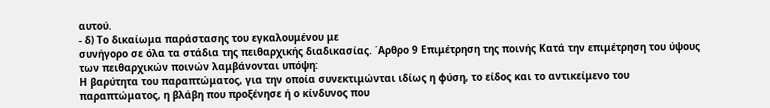αυτού.
- δ) Το δικαίωμα παράστασης του εγκαλουμένου με
συνήγορο σε όλα τα στάδια της πειθαρχικής διαδικασίας. ΄Αρθρο 9 Επιμέτρηση της ποινής Κατά την επιμέτρηση του ύψους των πειθαρχικών ποινών λαμβάνονται υπόψη:
Η βαρύτητα του παραπτώματος, για την οποία συνεκτιμώνται ιδίως η φύση, το είδος και το αντικείμενο του παραπτώματος, η βλάβη που προξένησε ή ο κίνδυνος που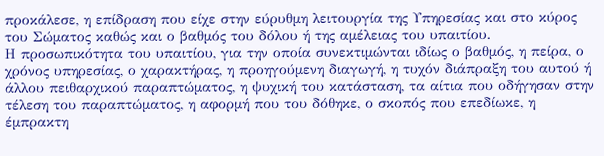προκάλεσε, η επίδραση που είχε στην εύρυθμη λειτουργία της Υπηρεσίας και στο κύρος του Σώματος καθώς και ο βαθμός του δόλου ή της αμέλειας του υπαιτίου.
Η προσωπικότητα του υπαιτίου, για την οποία συνεκτιμώνται ιδίως ο βαθμός, η πείρα, ο χρόνος υπηρεσίας, ο χαρακτήρας, η προηγούμενη διαγωγή, η τυχόν διάπραξη του αυτού ή άλλου πειθαρχικού παραπτώματος, η ψυχική του κατάσταση, τα αίτια που οδήγησαν στην τέλεση του παραπτώματος, η αφορμή που του δόθηκε, ο σκοπός που επεδίωκε, η έμπρακτη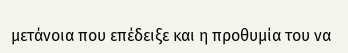μετάνοια που επέδειξε και η προθυμία του να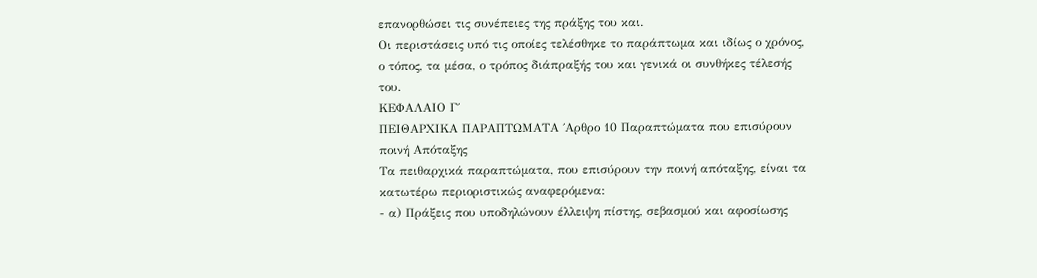επανορθώσει τις συνέπειες της πράξης του και.
Οι περιστάσεις υπό τις οποίες τελέσθηκε το παράπτωμα και ιδίως ο χρόνος, ο τόπος, τα μέσα, ο τρόπος διάπραξής του και γενικά οι συνθήκες τέλεσής του.
ΚΕΦΑΛΑΙΟ Γ΄
ΠΕΙΘΑΡΧΙΚΑ ΠΑΡΑΠΤΩΜΑΤΑ ΄Αρθρο 10 Παραπτώματα που επισύρουν ποινή Απόταξης
Τα πειθαρχικά παραπτώματα, που επισύρουν την ποινή απόταξης, είναι τα κατωτέρω περιοριστικώς αναφερόμενα:
- α) Πράξεις που υποδηλώνουν έλλειψη πίστης, σεβασμού και αφοσίωσης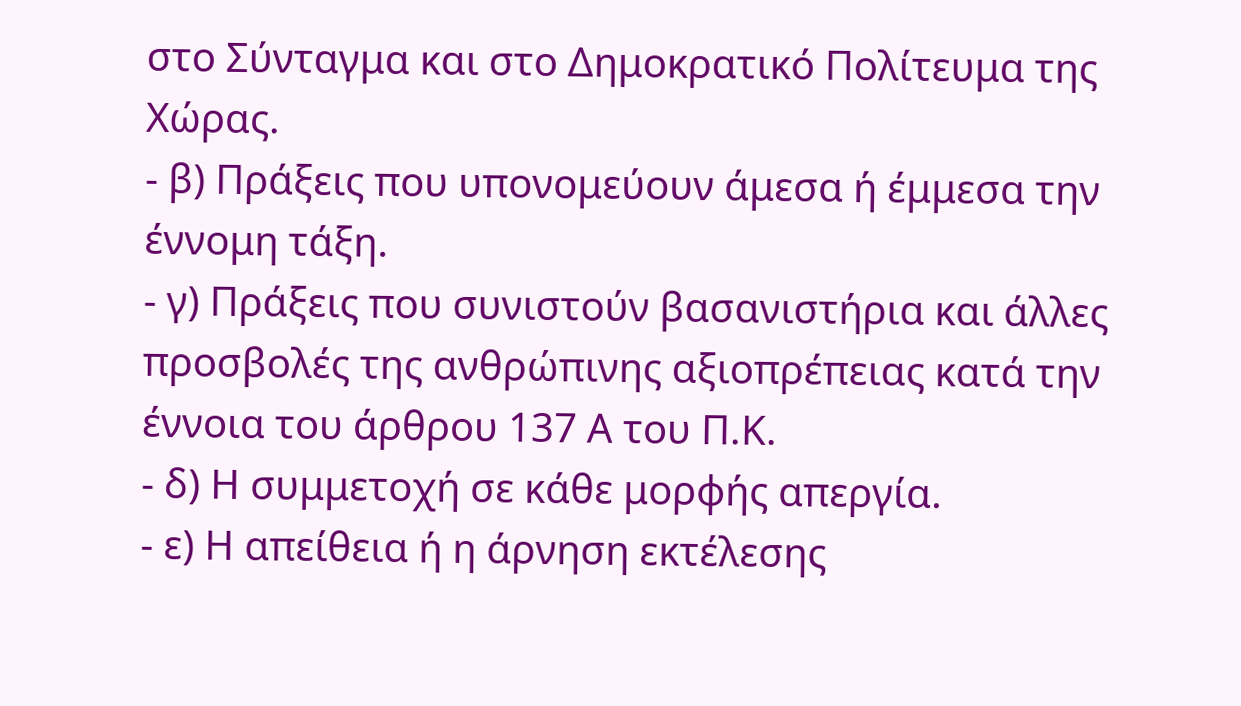στο Σύνταγμα και στο Δημοκρατικό Πολίτευμα της Χώρας.
- β) Πράξεις που υπονομεύουν άμεσα ή έμμεσα την
έννομη τάξη.
- γ) Πράξεις που συνιστούν βασανιστήρια και άλλες
προσβολές της ανθρώπινης αξιοπρέπειας κατά την έννοια του άρθρου 137 Α του Π.Κ.
- δ) Η συμμετοχή σε κάθε μορφής απεργία.
- ε) Η απείθεια ή η άρνηση εκτέλεσης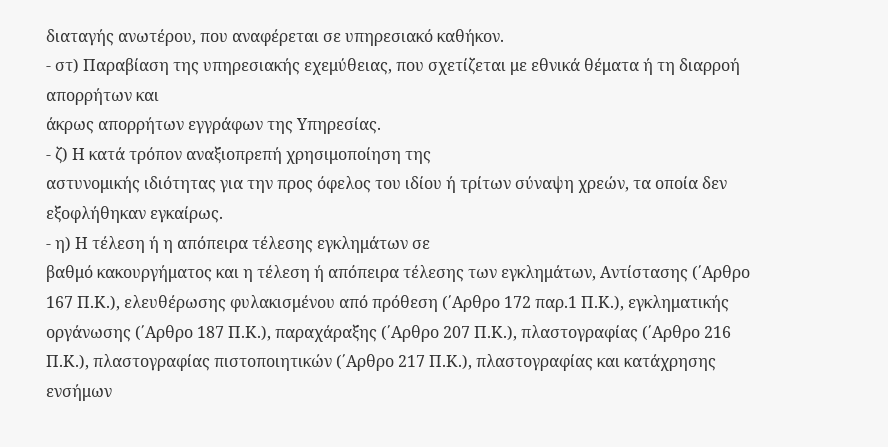διαταγής ανωτέρου, που αναφέρεται σε υπηρεσιακό καθήκον.
- στ) Παραβίαση της υπηρεσιακής εχεμύθειας, που σχετίζεται με εθνικά θέματα ή τη διαρροή απορρήτων και
άκρως απορρήτων εγγράφων της Υπηρεσίας.
- ζ) Η κατά τρόπον αναξιοπρεπή χρησιμοποίηση της
αστυνομικής ιδιότητας για την προς όφελος του ιδίου ή τρίτων σύναψη χρεών, τα οποία δεν εξοφλήθηκαν εγκαίρως.
- η) Η τέλεση ή η απόπειρα τέλεσης εγκλημάτων σε
βαθμό κακουργήματος και η τέλεση ή απόπειρα τέλεσης των εγκλημάτων, Αντίστασης (΄Αρθρο 167 Π.Κ.), ελευθέρωσης φυλακισμένου από πρόθεση (΄Αρθρο 172 παρ.1 Π.Κ.), εγκληματικής οργάνωσης (΄Αρθρο 187 Π.Κ.), παραχάραξης (΄Αρθρο 207 Π.Κ.), πλαστογραφίας (΄Αρθρο 216 Π.Κ.), πλαστογραφίας πιστοποιητικών (΄Αρθρο 217 Π.Κ.), πλαστογραφίας και κατάχρησης ενσήμων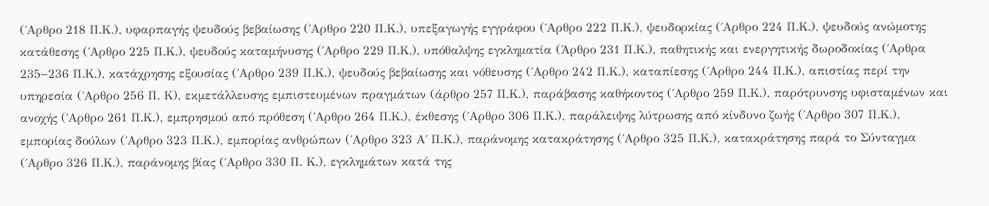(΄Αρθρο 218 Π.Κ.), υφαρπαγής ψευδούς βεβαίωσης (΄Αρθρο 220 Π.Κ.), υπεξαγωγής εγγράφου (΄Αρθρο 222 Π.Κ.), ψευδορκίας (΄Αρθρο 224 Π.Κ.), ψευδούς ανώμοτης κατάθεσης (΄Αρθρο 225 Π.Κ.), ψευδούς καταμήνυσης (΄Αρθρο 229 Π.Κ.), υπόθαλψης εγκληματία (Άρθρο 231 Π.Κ.), παθητικής και ενεργητικής δωροδοκίας (΄Αρθρα 235−236 Π.Κ.), κατάχρησης εξουσίας (΄Αρθρο 239 Π.Κ.), ψευδούς βεβαίωσης και νόθευσης (΄Αρθρο 242 Π.Κ.), καταπίεσης (΄Αρθρο 244 Π.Κ.), απιστίας περί την υπηρεσία (΄Αρθρο 256 Π. Κ), εκμετάλλευσης εμπιστευμένων πραγμάτων (άρθρο 257 Π.Κ.), παράβασης καθήκοντος (΄Αρθρο 259 Π.Κ.), παρότρυνσης υφισταμένων και ανοχής (΄Αρθρο 261 Π.Κ.), εμπρησμού από πρόθεση (΄Αρθρο 264 Π.Κ.), έκθεσης (΄Αρθρο 306 Π.Κ.), παράλειψης λύτρωσης από κίνδυνο ζωής (΄Αρθρο 307 Π.Κ.), εμπορίας δούλων (΄Αρθρο 323 Π.Κ.), εμπορίας ανθρώπων (΄Αρθρο 323 Α΄ Π.Κ.), παράνομης κατακράτησης (΄Αρθρο 325 Π.Κ.), κατακράτησης παρά το Σύνταγμα (΄Αρθρο 326 Π.Κ.), παράνομης βίας (΄Αρθρο 330 Π. Κ.), εγκλημάτων κατά της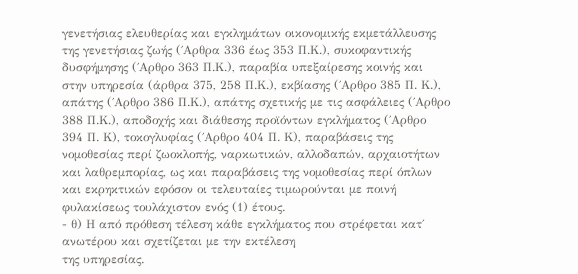γενετήσιας ελευθερίας και εγκλημάτων οικονομικής εκμετάλλευσης της γενετήσιας ζωής (΄Αρθρα 336 έως 353 Π.Κ.), συκοφαντικής δυσφήμησης (΄Αρθρο 363 Π.Κ.), παραβία υπεξαίρεσης κοινής και στην υπηρεσία (άρθρα 375, 258 Π.Κ.), εκβίασης (΄Αρθρο 385 Π. Κ.), απάτης (΄Αρθρο 386 Π.Κ.), απάτης σχετικής με τις ασφάλειες (΄Αρθρο 388 Π.Κ.), αποδοχής και διάθεσης προϊόντων εγκλήματος (΄Αρθρο 394 Π. Κ), τοκογλυφίας (΄Αρθρο 404 Π. Κ), παραβάσεις της νομοθεσίας περί ζωοκλοπής, ναρκωτικών, αλλοδαπών, αρχαιοτήτων και λαθρεμπορίας, ως και παραβάσεις της νομοθεσίας περί όπλων και εκρηκτικών εφόσον οι τελευταίες τιμωρούνται με ποινή φυλακίσεως τουλάχιστον ενός (1) έτους.
- θ) Η από πρόθεση τέλεση κάθε εγκλήματος που στρέφεται κατ΄ ανωτέρου και σχετίζεται με την εκτέλεση
της υπηρεσίας.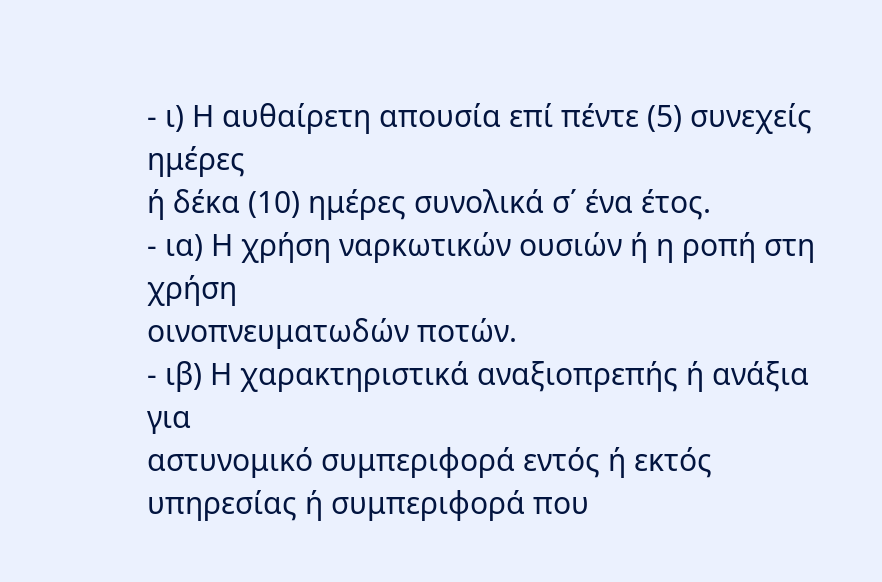- ι) Η αυθαίρετη απουσία επί πέντε (5) συνεχείς ημέρες
ή δέκα (10) ημέρες συνολικά σ΄ ένα έτος.
- ια) Η χρήση ναρκωτικών ουσιών ή η ροπή στη χρήση
οινοπνευματωδών ποτών.
- ιβ) Η χαρακτηριστικά αναξιοπρεπής ή ανάξια για
αστυνομικό συμπεριφορά εντός ή εκτός υπηρεσίας ή συμπεριφορά που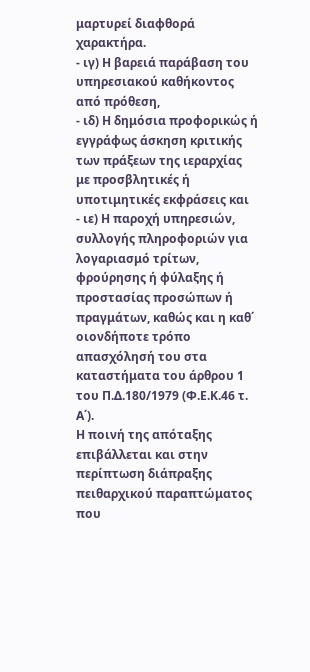μαρτυρεί διαφθορά χαρακτήρα.
- ιγ) Η βαρειά παράβαση του υπηρεσιακού καθήκοντος
από πρόθεση,
- ιδ) Η δημόσια προφορικώς ή εγγράφως άσκηση κριτικής των πράξεων της ιεραρχίας με προσβλητικές ή
υποτιμητικές εκφράσεις και
- ιε) Η παροχή υπηρεσιών, συλλογής πληροφοριών για
λογαριασμό τρίτων, φρούρησης ή φύλαξης ή προστασίας προσώπων ή πραγμάτων, καθώς και η καθ΄ οιονδήποτε τρόπο απασχόλησή του στα καταστήματα του άρθρου 1 του Π.Δ.180/1979 (Φ.Ε.Κ.46 τ. Α΄).
Η ποινή της απόταξης επιβάλλεται και στην περίπτωση διάπραξης πειθαρχικού παραπτώματος που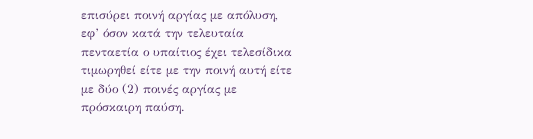επισύρει ποινή αργίας με απόλυση, εφ’ όσον κατά την τελευταία πενταετία ο υπαίτιος έχει τελεσίδικα τιμωρηθεί είτε με την ποινή αυτή είτε με δύο (2) ποινές αργίας με πρόσκαιρη παύση.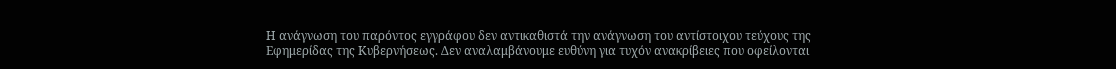Η ανάγνωση του παρόντος εγγράφου δεν αντικαθιστά την ανάγνωση του αντίστοιχου τεύχους της Εφημερίδας της Κυβερνήσεως. Δεν αναλαμβάνουμε ευθύνη για τυχόν ανακρίβειες που οφείλονται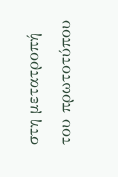στη μετατροπή του πρωτοτύπου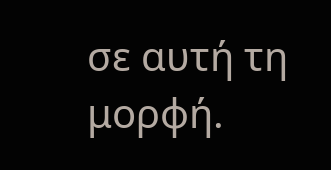σε αυτή τη μορφή.